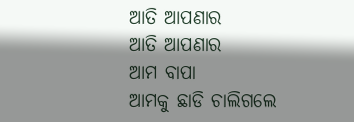ଆତି ଆପଣାର
ଆତି ଆପଣାର
ଆମ ବାପା
ଆମକୁ ଛାଡି ଚାଲିଗଲେ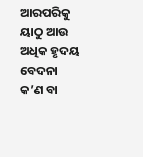ଆରପରିକୁ
ୟାଠୁ ଆଉ ଅଧିକ ହୃଦୟ ବେଦନା
କ’ଣ ବା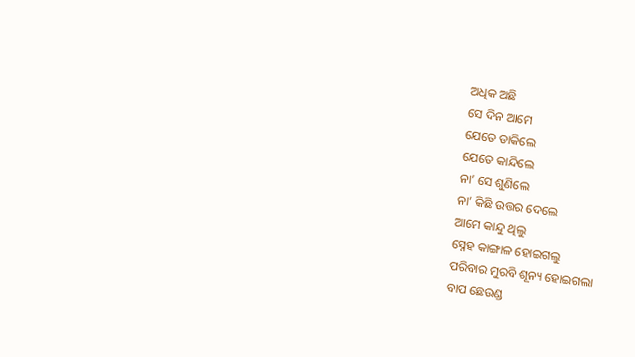ଅଧିକ ଅଛି
ସେ ଦିନ ଆମେ
ଯେତେ ଡାକିଲେ
ଯେତେ କାନ୍ଦିଲେ
ନା’ ସେ ଶୁଣିଲେ
ନା’ କିଛି ଉତ୍ତର ଦେଲେ
ଆମେ କାନ୍ଦୁ ଥିଲୁ
ସ୍ନେହ କାଙ୍ଗାଳ ହୋଇଗଲୁ
ପରିବାର ମୁରବି ଶୂନ୍ୟ ହୋଇଗଲା
ବାପ ଛେଉଣ୍ଡ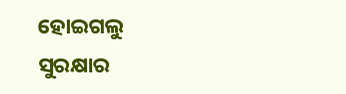ହୋଇଗଲୁ
ସୁରକ୍ଷାର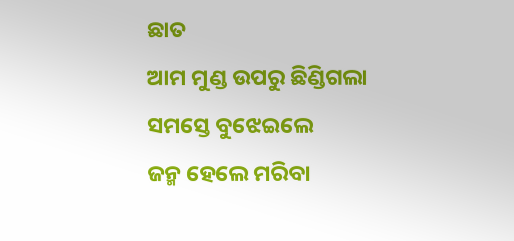ଛାତ
ଆମ ମୁଣ୍ଡ ଉପରୁ ଛିଣ୍ଡିଗଲା
ସମସ୍ତେ ବୁଝେଇଲେ
ଜନ୍ମ ହେଲେ ମରିବା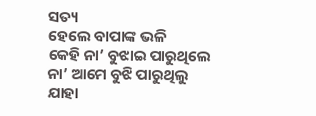ସତ୍ୟ
ହେଲେ ବାପାଙ୍କ ଭଳି
କେହି ନା’ ବୁଝାଇ ପାରୁଥିଲେ
ନା’ ଆମେ ବୁଝି ପାରୁଥିଲୁ
ଯାହା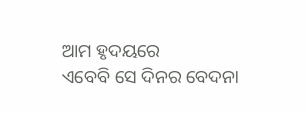ଆମ ହୃଦୟରେ
ଏବେବି ସେ ଦିନର ବେଦନା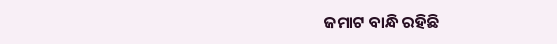ଜମାଟ ବାନ୍ଧି ରହିଛି